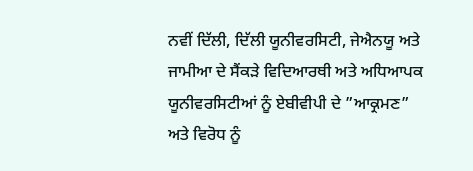ਨਵੀਂ ਦਿੱਲੀ, ਦਿੱਲੀ ਯੂਨੀਵਰਸਿਟੀ, ਜੇਐਨਯੂ ਅਤੇ ਜਾਮੀਆ ਦੇ ਸੈਂਕੜੇ ਵਿਦਿਆਰਥੀ ਅਤੇ ਅਧਿਆਪਕ ਯੂਨੀਵਰਸਿਟੀਆਂ ਨੂੰ ਏਬੀਵੀਪੀ ਦੇ ”ਆਕ੍ਰਮਣ” ਅਤੇ ਵਿਰੋਧ ਨੂੰ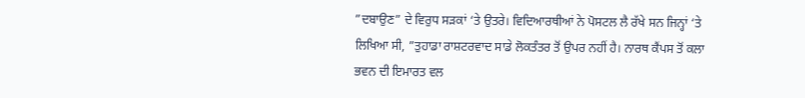”ਦਬਾਉਣ” ਦੇ ਵਿਰੁਧ ਸੜਕਾਂ ‘ਤੇ ਉਤਰੇ। ਵਿਦਿਆਰਥੀਆਂ ਨੇ ਪੋਸਟਲ ਲੈ ਰੱਖੇ ਸਨ ਜਿਨ੍ਹਾਂ ‘ਤੇ ਲਿਖਿਆ ਸੀ, ”ਤੁਹਾਡਾ ਰਾਸ਼ਟਰਵਾਦ ਸਾਡੇ ਲੋਕਤੰਤਰ ਤੋਂ ਉਪਰ ਨਹੀਂ ਹੈ। ਨਾਰਥ ਕੈਂਪਸ ਤੋਂ ਕਲਾ ਭਵਨ ਦੀ ਇਮਾਰਤ ਵਲ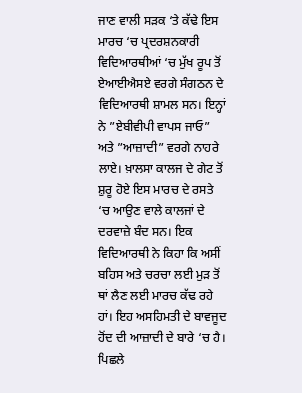ਜਾਣ ਵਾਲੀ ਸੜਕ ‘ਤੇ ਕੱਢੇ ਇਸ ਮਾਰਚ ‘ਚ ਪ੍ਰਦਰਸ਼ਨਕਾਰੀ ਵਿਦਿਆਰਥੀਆਂ ‘ਚ ਮੁੱਖ ਰੂਪ ਤੋਂ ਏਆਈਐਸਏ ਵਰਗੇ ਸੰਗਠਨ ਦੇ ਵਿਦਿਆਰਥੀ ਸ਼ਾਮਲ ਸਨ। ਇਨ੍ਹਾਂ ਨੇ ”ਏਬੀਵੀਪੀ ਵਾਪਸ ਜਾਓ” ਅਤੇ ”ਆਜ਼ਾਦੀ” ਵਰਗੇ ਨਾਹਰੇ ਲਾਏ। ਖ਼ਾਲਸਾ ਕਾਲਜ ਦੇ ਗੇਟ ਤੋਂ ਸ਼ੁਰੂ ਹੋਏ ਇਸ ਮਾਰਚ ਦੇ ਰਸਤੇ ‘ਚ ਆਉਣ ਵਾਲੇ ਕਾਲਜਾਂ ਦੇ ਦਰਵਾਜ਼ੇ ਬੰਦ ਸਨ। ਇਕ ਵਿਦਿਆਰਥੀ ਨੇ ਕਿਹਾ ਕਿ ਅਸੀਂ ਬਹਿਸ ਅਤੇ ਚਰਚਾ ਲਈ ਮੁੜ ਤੋਂ ਥਾਂ ਲੈਣ ਲਈ ਮਾਰਚ ਕੱਢ ਰਹੇ ਹਾਂ। ਇਹ ਅਸਹਿਮਤੀ ਦੇ ਬਾਵਜੂਦ ਹੋਂਦ ਦੀ ਆਜ਼ਾਦੀ ਦੇ ਬਾਰੇ ‘ਚ ਹੈ। ਪਿਛਲੇ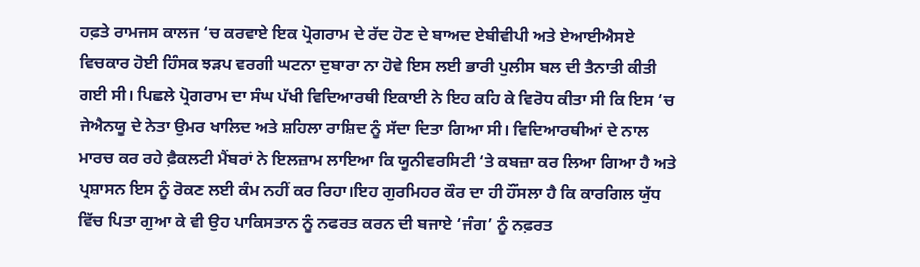ਹਫ਼ਤੇ ਰਾਮਜਸ ਕਾਲਜ ‘ਚ ਕਰਵਾਏ ਇਕ ਪ੍ਰੋਗਰਾਮ ਦੇ ਰੱਦ ਹੋਣ ਦੇ ਬਾਅਦ ਏਬੀਵੀਪੀ ਅਤੇ ਏਆਈਐਸਏ ਵਿਚਕਾਰ ਹੋਈ ਹਿੰਸਕ ਝੜਪ ਵਰਗੀ ਘਟਨਾ ਦੁਬਾਰਾ ਨਾ ਹੋਵੇ ਇਸ ਲਈ ਭਾਰੀ ਪੁਲੀਸ ਬਲ ਦੀ ਤੈਨਾਤੀ ਕੀਤੀ ਗਈ ਸੀ। ਪਿਛਲੇ ਪ੍ਰੋਗਰਾਮ ਦਾ ਸੰਘ ਪੱਖੀ ਵਿਦਿਆਰਥੀ ਇਕਾਈ ਨੇ ਇਹ ਕਹਿ ਕੇ ਵਿਰੋਧ ਕੀਤਾ ਸੀ ਕਿ ਇਸ ‘ਚ ਜੇਐਨਯੂ ਦੇ ਨੇਤਾ ਉਮਰ ਖਾਲਿਦ ਅਤੇ ਸ਼ਹਿਲਾ ਰਾਸ਼ਿਦ ਨੂੰ ਸੱਦਾ ਦਿਤਾ ਗਿਆ ਸੀ। ਵਿਦਿਆਰਥੀਆਂ ਦੇ ਨਾਲ ਮਾਰਚ ਕਰ ਰਹੇ ਫ਼ੈਕਲਟੀ ਮੈਂਬਰਾਂ ਨੇ ਇਲਜ਼ਾਮ ਲਾਇਆ ਕਿ ਯੂਨੀਵਰਸਿਟੀ ‘ਤੇ ਕਬਜ਼ਾ ਕਰ ਲਿਆ ਗਿਆ ਹੈ ਅਤੇ ਪ੍ਰਸ਼ਾਸਨ ਇਸ ਨੂੰ ਰੋਕਣ ਲਈ ਕੰਮ ਨਹੀਂ ਕਰ ਰਿਹਾ।ਇਹ ਗੁਰਮਿਹਰ ਕੌਰ ਦਾ ਹੀ ਹੌਂਸਲਾ ਹੈ ਕਿ ਕਾਰਗਿਲ ਯੁੱਧ ਵਿੱਚ ਪਿਤਾ ਗੁਆ ਕੇ ਵੀ ਉਹ ਪਾਕਿਸਤਾਨ ਨੂੰ ਨਫਰਤ ਕਰਨ ਦੀ ਬਜਾਏ ‘ਜੰਗ’ ਨੂੰ ਨਫ਼ਰਤ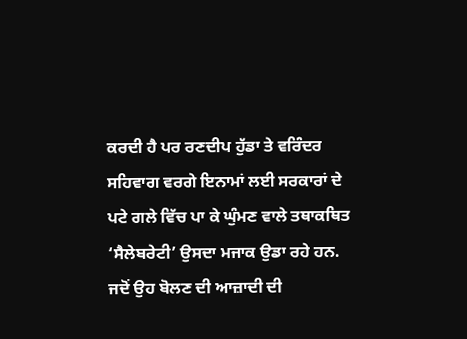ਕਰਦੀ ਹੈ ਪਰ ਰਣਦੀਪ ਹੁੱਡਾ ਤੇ ਵਰਿੰਦਰ ਸਹਿਵਾਗ ਵਰਗੇ ਇਨਾਮਾਂ ਲਈ ਸਰਕਾਰਾਂ ਦੇ ਪਟੇ ਗਲੇ ਵਿੱਚ ਪਾ ਕੇ ਘੁੰਮਣ ਵਾਲੇ ਤਥਾਕਥਿਤ ‘ਸੈਲੇਬਰੇਟੀ’ ਉਸਦਾ ਮਜਾਕ ਉਡਾ ਰਹੇ ਹਨ. ਜਦੋਂ ਉਹ ਬੋਲਣ ਦੀ ਆਜ਼ਾਦੀ ਦੀ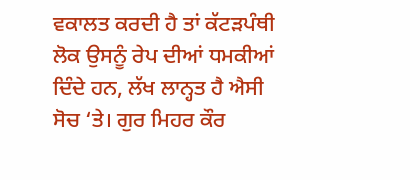ਵਕਾਲਤ ਕਰਦੀ ਹੈ ਤਾਂ ਕੱਟੜਪੰਥੀ ਲੋਕ ਉਸਨੂੰ ਰੇਪ ਦੀਆਂ ਧਮਕੀਆਂ ਦਿੰਦੇ ਹਨ, ਲੱਖ ਲਾਨ੍ਹਤ ਹੈ ਐਸੀ ਸੋਚ ‘ਤੇ। ਗੁਰ ਮਿਹਰ ਕੌਰ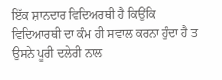ਇੱਕ ਸ਼ਾਨਦਾਰ ਵਿਦਿਅਰਥੀ ਹੈ ਕਿਉਂਕਿ ਵਿਦਿਆਰਥੀ ਦਾ ਕੰਮ ਹੀ ਸਵਾਲ ਕਰਨਾ ਹੁੰਦਾ ਹੈ ਤ ਉਸਨੇ ਪੂਰੀ ਦਲੇਰੀ ਨਾਲ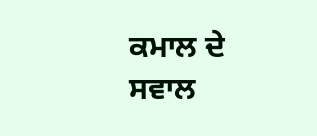ਕਮਾਲ ਦੇ ਸਵਾਲ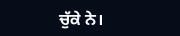ਚੁੱਕੇ ਨੇ।